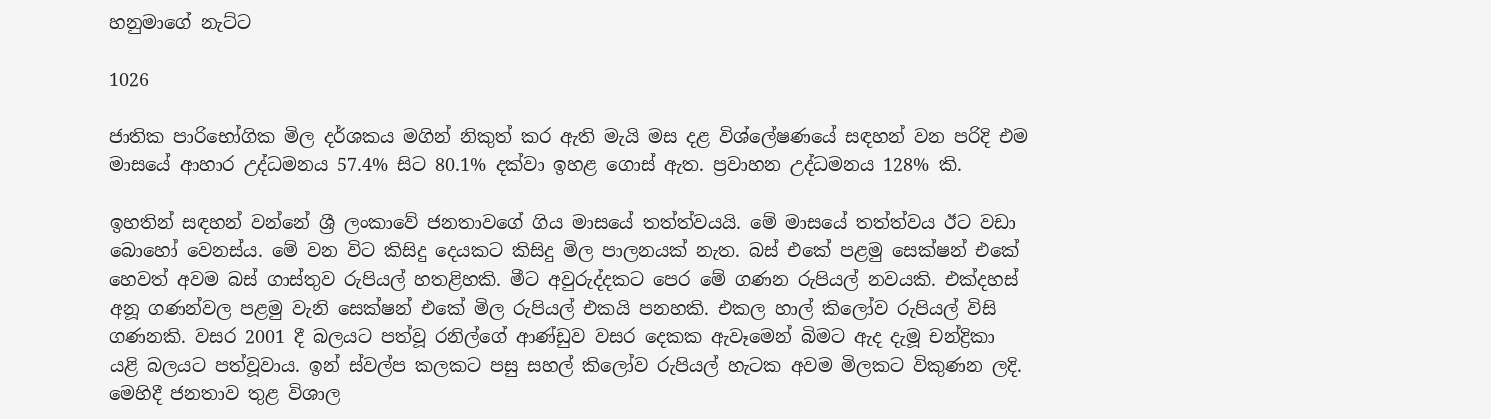හනුමාගේ නැට්ට

1026

ජාතික පාරිභෝගික මිල දර්ශකය මගින් නිකුත් කර ඇති මැයි මස දළ විශ්ලේෂණයේ සඳහන් වන පරිදි එම මාසයේ ආහාර උද්ධමනය 57.4% සිට 80.1% දක්වා ඉහළ ගොස් ඇත. ප්‍රවාහන උද්ධමනය 128% කි.

ඉහතින් සඳහන් වන්නේ ශ්‍රී ලංකාවේ ජනතාවගේ ගිය මාසයේ තත්ත්වයයි. මේ මාසයේ තත්ත්වය ඊට වඩා බොහෝ වෙනස්ය. මේ වන විට කිසිදු දෙයකට කිසිදු මිල පාලනයක් නැත. බස් එකේ පළමු සෙක්ෂන් එකේ හෙවත් අවම බස් ගාස්තුව රුපියල් හතළිහකි. මීට අවුරුද්දකට පෙර මේ ගණන රුපියල් නවයකි. එක්දහස් අනූ ගණන්වල පළමු වැනි සෙක්ෂන් එකේ මිල රුපියල් එකයි පනහකි. එකල හාල් කිලෝව රුපියල් විසි ගණනකි. වසර 2001 දී බලයට පත්වූ රනිල්ගේ ආණ්ඩුව වසර දෙකක ඇවෑමෙන් බිමට ඇද දැමූ චන්ද්‍රිකා යළි බලයට පත්වූවාය. ඉන් ස්වල්ප කලකට පසු සහල් කිලෝව රුපියල් හැටක අවම මිලකට විකුණන ලදි. මෙහිදී ජනතාව තුළ විශාල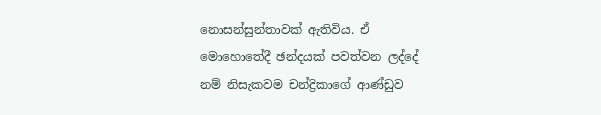නොසන්සුන්තාවක් ඇතිවිය. ඒ මොහොතේදී ඡන්දයක් පවත්වන ලද්දේ නම් නිසැකවම චන්ද්‍රිකාගේ ආණ්ඩුව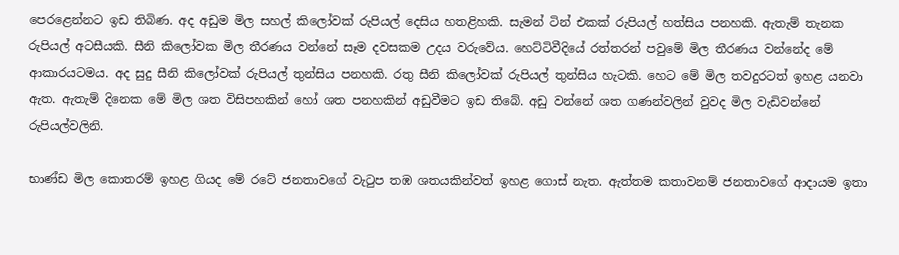පෙරළෙන්නට ඉඩ තිබිණ. අද අඩුම මිල සහල් කිලෝවක් රුපියල් දෙසිය හතළිහකි. සැමන් ටින් එකක් රුපියල් හත්සිය පනහකි. ඇතැම් තැනක රුපියල් අටසීයකි. සීනි කිලෝවක මිල තීරණය වන්නේ සෑම දවසකම උදය වරුවේය. හෙට්ටිවීදියේ රත්තරන් පවුමේ මිල තීරණය වන්නේද මේ ආකාරයටමය. අද සුදු සීනි කිලෝවක් රුපියල් තුන්සිය පනහකි. රතු සීනි කිලෝවක් රුපියල් තුන්සිය හැටකි. හෙට මේ මිල තවදුරටත් ඉහළ යනවා ඇත. ඇතැම් දිනෙක මේ මිල ශත විසිපහකින් හෝ ශත පනහකින් අඩුවීමට ඉඩ තිබේ. අඩු වන්නේ ශත ගණන්වලින් වුවද මිල වැඩිවන්නේ රුපියල්වලිනි.

භාණ්ඩ මිල කොතරම් ඉහළ ගියද මේ රටේ ජනතාවගේ වැටුප තඹ ශතයකින්වත් ඉහළ ගොස් නැත. ඇත්තම කතාවනම් ජනතාවගේ ආදායම ඉතා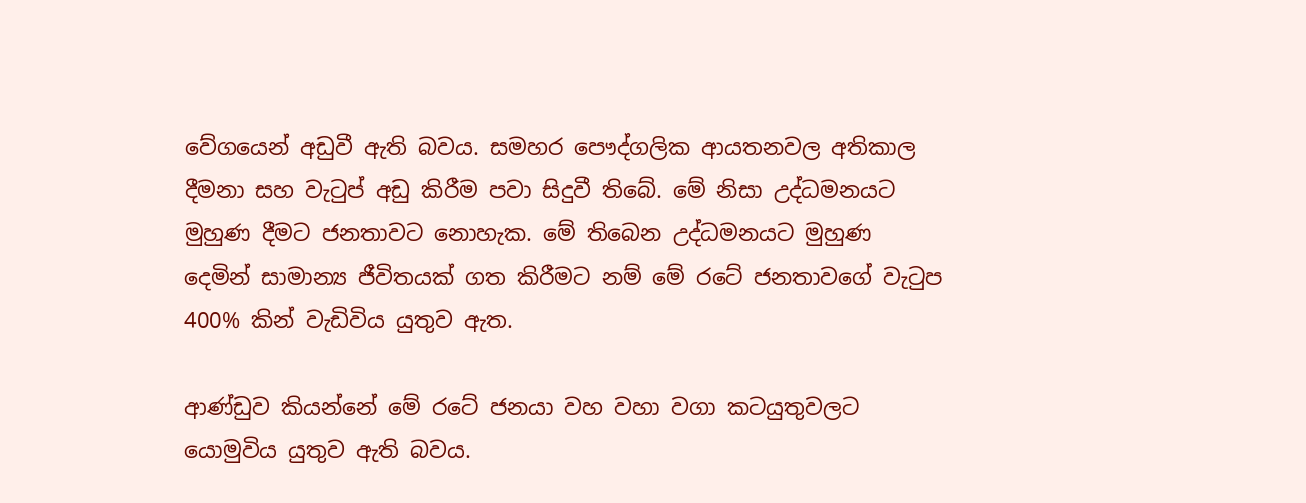වේගයෙන් අඩුවී ඇති බවය. සමහර පෞද්ගලික ආයතනවල අතිකාල දීමනා සහ වැටුප් අඩු කිරීම පවා සිදුවී තිබේ. මේ නිසා උද්ධමනයට මුහුණ දීමට ජනතාවට නොහැක. මේ තිබෙන උද්ධමනයට මුහුණ දෙමින් සාමාන්‍ය ජීවිතයක් ගත කිරීමට නම් මේ රටේ ජනතාවගේ වැටුප 400% කින් වැඩිවිය යුතුව ඇත.

ආණ්ඩුව කියන්නේ මේ රටේ ජනයා වහ වහා වගා කටයුතුවලට යොමුවිය යුතුව ඇති බවය.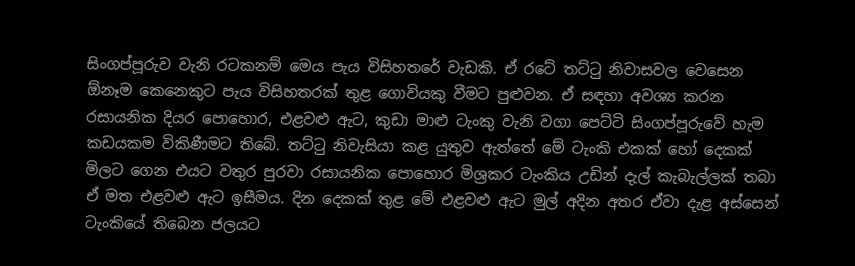සිංගප්පූරුව වැනි රටකනම් මෙය පැය විසිහතරේ වැඩකි. ඒ රටේ තට්ටු නිවාසවල වෙසෙන ඕනෑම කෙනෙකුට පැය විසිහතරක් තුළ ගොවියකු වීමට පුළුවන. ඒ සඳහා අවශ්‍ය කරන රසායනික දියර පොහොර, එළවළු ඇට, කුඩා මාළු ටැංකු වැනි වගා පෙට්ටි සිංගප්පූරුවේ හැම කඩයකම විකිණීමට තිබේ. තට්ටු නිවැසියා කළ යුතුව ඇත්තේ මේ ටැංකි එකක් හෝ දෙකක් මිලට ගෙන එයට වතුර පුරවා රසායනික පොහොර මිශ්‍රකර ටැංකිය උඩින් දැල් කැබැල්ලක් තබා ඒ මත එළවළු ඇට ඉසීමය. දින දෙකක් තුළ මේ එළවළු ඇට මුල් අදින අතර ඒවා දැළ අස්සෙන් ටැංකියේ තිබෙන ජලයට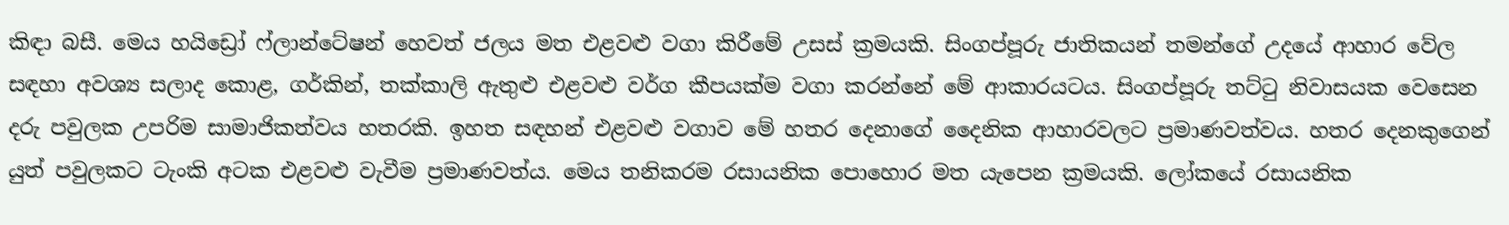කිඳා බසී. මෙය හයිඩ්‍රෝ ෆ්ලාන්ටේෂන් හෙවත් ජලය මත එළවළු වගා කිරීමේ උසස් ක්‍රමයකි. සිංගප්පූරු ජාතිකයන් තමන්ගේ උදයේ ආහාර වේල සඳහා අවශ්‍ය සලාද කොළ, ගර්කින්, තක්කාලි ඇතුළු එළවළු වර්ග කීපයක්ම වගා කරන්නේ මේ ආකාරයටය. සිංගප්පූරු තට්ටු නිවාසයක වෙසෙන දරු පවුලක උපරිම සාමාජිකත්වය හතරකි. ඉහත සඳහන් එළවළු වගාව මේ හතර දෙනාගේ දෛනික ආහාරවලට ප්‍රමාණවත්වය. හතර දෙනකුගෙන් යුත් පවුලකට ටැංකි අටක එළවළු වැවීම ප්‍රමාණවත්ය. මෙය තනිකරම රසායනික පොහොර මත යැපෙන ක්‍රමයකි. ලෝකයේ රසායනික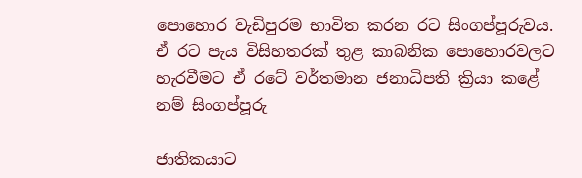පොහොර වැඩිපුරම භාවිත කරන රට සිංගප්පූරුවය. ඒ රට පැය විසිහතරක් තුළ කාබනික පොහොරවලට හැරවීමට ඒ රටේ වර්තමාන ජනාධිපති ක්‍රියා කළේ නම් සිංගප්පූරු

ජාතිකයාට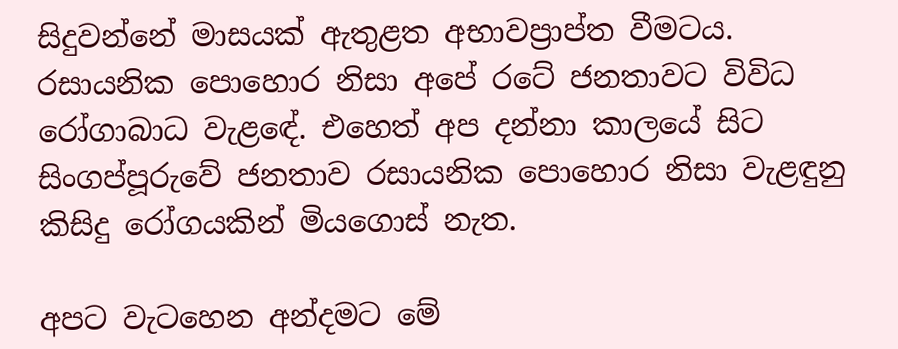සිදුවන්නේ මාසයක් ඇතුළත අභාවප්‍රාප්ත වීමටය. රසායනික පොහොර නිසා අපේ රටේ ජනතාවට විවිධ රෝගාබාධ වැළඳේ. එහෙත් අප දන්නා කාලයේ සිට සිංගප්පූරුවේ ජනතාව රසායනික පොහොර නිසා වැළඳුනු කිසිදු රෝගයකින් මියගොස් නැත.

අපට වැටහෙන අන්දමට මේ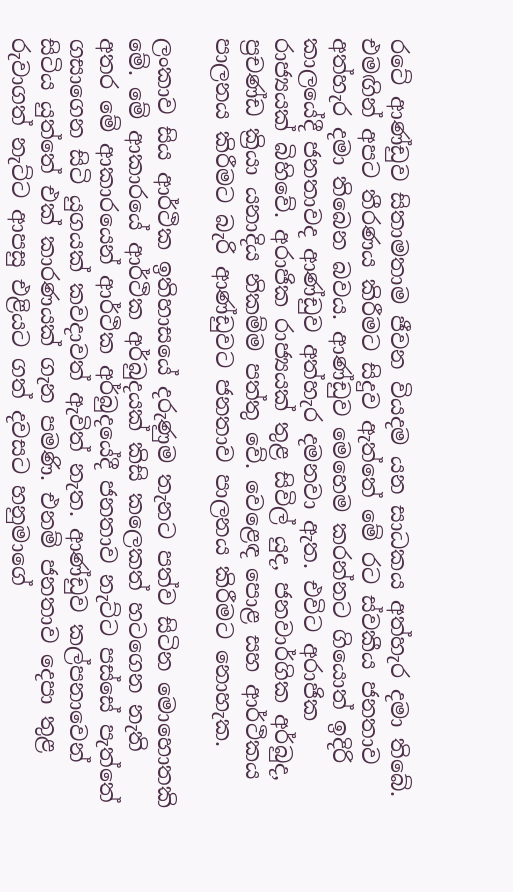රටේ ආණ්ඩුව සිතාමතාම ජීවන වියදම යන සාධකය අත්හැර දමා තිබේ. එමඟින් අපට තීරණය කිරීමට සිදුව ඇත්තේ මේ රට ස්වකීය ජනතාව අත්හැර දමා තිබෙන බවය. ආණ්ඩුව මෙහෙම කරන්නට ගියොත් ඉදිරි කාලයේදී ජනතාවද ආණ්ඩුව අත්හැර දමනවා ඇත. එවිට අරාජික රාජ්‍යයක් බිහිවේ. අරාජික රාජ්‍යයක් තුළ සිවිල් යුද, ජනවාර්ගික අර්බුද, ප්‍රචණ්ඩ ක්‍රියා යනාදිය නිකම්ම පත්තු වේ. වෙළෙඳ පොළ සහ ආර්ථිකය පාලනය කිරීමට බැරි ආණ්ඩුවට ජනතාව පාලනය කිරීමට නොහැක.

ලංකාව සිය ආර්ථික ඉතිහාසයේ දරුණුම තැනට පත්ව සිටින මොහොතකි මේ. මේ ආකාරයේ ආර්ථික අර්බුදයක් කිසි කලෙකත් හටගෙන නැති අතර මේ ආකාරයෙන් ආර්ථික අර්බුදයේදී ජනතාව නැට්ට පස්සේ පැත්තේ ගසාගෙන සිටි යුගයක් කවදාවත් ඇවිත් නැත. ආණ්ඩුව කල්පනාවෙන් සිටිය යුත්තේ එක් කාරණයක් ගැන පමණි. එනම් ජනතාව දෙපා තුළ රුවාගත් නැට්ට ආපසු එළියට ගත් දවසට හනුමාගේ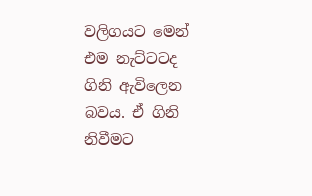වලිගයට මෙන් එම නැට්ටටද ගිනි ඇවිලෙන බවය. ඒ ගිනි නිවීමට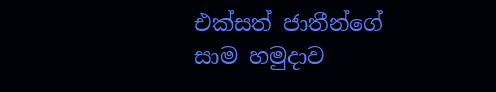එක්සත් ජාතීන්ගේ සාම හමුදාව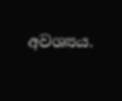අවශ්‍යය.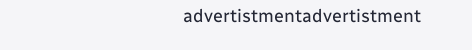advertistmentadvertistment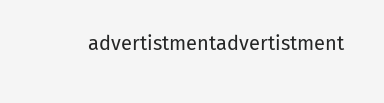advertistmentadvertistment